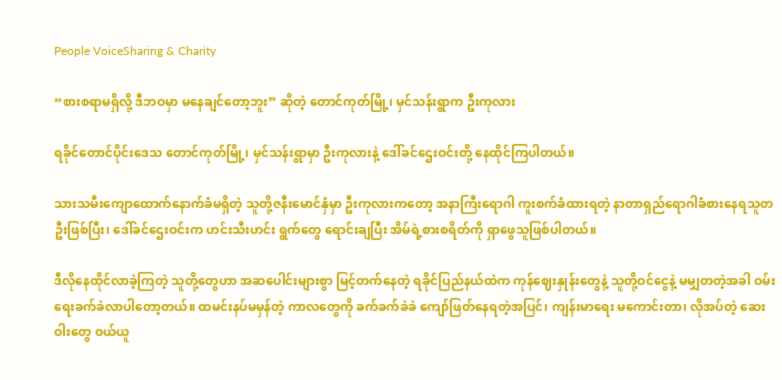People VoiceSharing & Charity

“စားစရာမရှိလို့ ဒီဘဝမှာ မနေချင်တော့ဘူး” ဆိုတဲ့ တောင်ကုတ်မြို့၊ မှင်သန်းရွာက ဦးကုလား

ရခိုင်တောင်ပိုင်းဒေသ တောင်ကုတ်မြို့၊ မှင်သန်းရွာမှာ ဦးကုလားနဲ့ ဒေါ်ခင်ဌေးဝင်းတို့ နေထိုင်ကြပါတယ်။

သားသမီးကျောထောက်နောက်ခံမရှိတဲ့ သူတို့ဇနီးမောင်နှံမှာ ဦးကုလားကတော့ အနာကြီးရောဂါ ကူးစက်ခံထားရတဲ့ နာတာရှည်ရောဂါခံစားနေရသူတဦးဖြစ်ပြီး၊ ဒေါ်ခင်ဌေးဝင်းက ဟင်းသီးဟင်း ရွက်တွေ ရောင်းချပြီး အိမ်ရဲ့စားစရိတ်ကို ရှာဖွေသူဖြစ်ပါတယ်။

ဒီလိုနေထိုင်လာခဲ့ကြတဲ့ သူတို့တွေဟာ အဆပေါင်းများစွာ မြင့်တက်နေတဲ့ ရခိုင်ပြည်နယ်ထဲက ကုန်ဈေးနှုန်းတွေနဲ့ သူတို့ဝင်ငွေနဲ့ မမျှတတဲ့အခါ ဝမ်းရေးခက်ခဲလာပါတော့တယ်။ ထမင်းနပ်မမှန်တဲ့ ကာလတွေကို ခက်ခက်ခဲခဲ ကျော်ဖြတ်နေရတဲ့အပြင်၊ ကျန်းမာရေး မကောင်းတာ၊ လိုအပ်တဲ့ ဆေးဝါးတွေ ဝယ်ယူ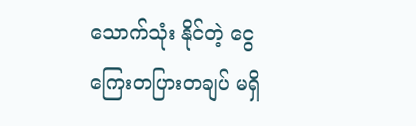သောက်သုံး နိုင်တဲ့ ငွေကြေးတပြားတချပ် မရှိ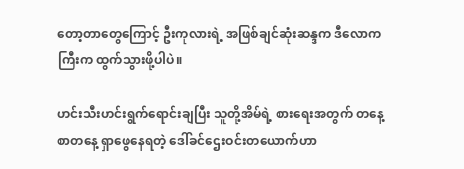တော့တာတွေကြောင့် ဦးကုလားရဲ့ အဖြစ်ချင်ဆုံးဆန္ဒက ဒီလောကကြီးက ထွက်သွားဖို့ပါပဲ။

ဟင်းသီးဟင်းရွက်ရောင်းချပြီး သူတို့အိမ်ရဲ့ စားရေးအတွက် တနေ့စာတနေ့ ရှာဖွေနေရတဲ့ ဒေါ်ခင်ဌေးဝင်းတယောက်ဟာ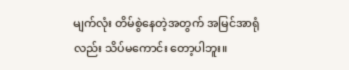မျက်လုံး တိမ်စွဲနေတဲ့အတွက် အမြင်အာရုံလည်း သိပ်မကောင်း တော့ပါဘူး။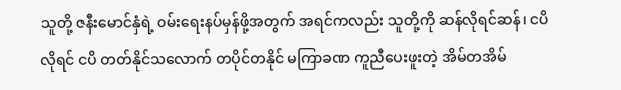သူတို့ ဇနီးမောင်နှံရဲ့ ဝမ်းရေးနပ်မှန်ဖို့အတွက် အရင်ကလည်း သူတို့ကို ဆန်လိုရင်ဆန်၊ ငပိလိုရင် ငပိ တတ်နိုင်သလောက် တပိုင်တနိုင် မကြာခဏ ကူညီပေးဖူးတဲ့ အိမ်တအိမ်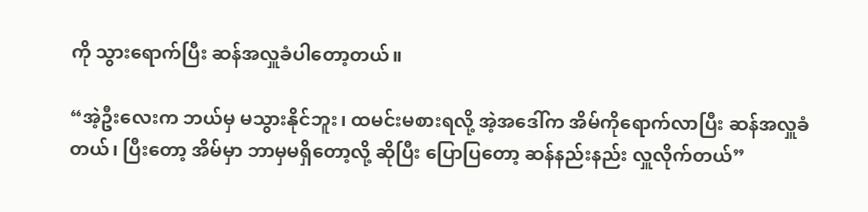ကို သွားရောက်ပြီး ဆန်အလှူခံပါတော့တယ်။

“အဲ့ဦးလေးက ဘယ်မှ မသွားနိုင်ဘူး၊ ထမင်းမစားရလို့ အဲ့အဒေါ်က အိမ်ကိုရောက်လာပြီး ဆန်အလှူခံတယ်၊ ပြီးတော့ အိမ်မှာ ဘာမှမရှိတော့လို့ ဆိုပြီး ပြောပြ‌တော့ ဆန်နည်းနည်း လှူလိုက်တယ်”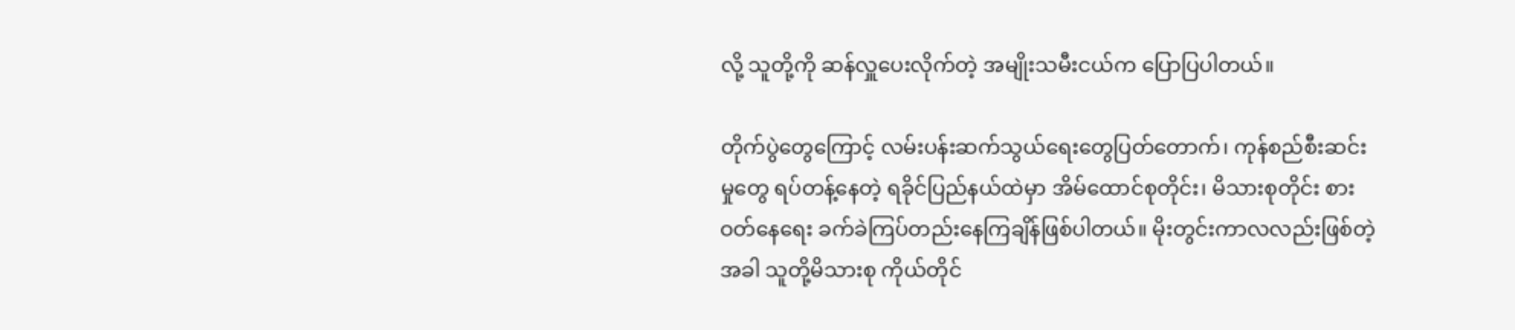လို့ သူတို့ကို ဆန်လှူပေးလိုက်တဲ့ အမျိုးသမီးငယ်က ပြောပြပါတယ်။

တိုက်ပွဲတွေကြောင့် လမ်းပန်းဆက်သွယ်ရေးတွေပြတ်တောက်၊ ကုန်စည်စီးဆင်းမှုတွေ ရပ်တန့်နေတဲ့ ရခိုင်ပြည်နယ်ထဲမှာ အိမ်ထောင်စုတိုင်း၊ မိသားစုတိုင်း စားဝတ်နေရေး ခက်ခဲကြပ်တည်းနေကြချိန်ဖြစ်ပါတယ်။ မိုးတွင်းကာလလည်းဖြစ်တဲ့အခါ သူတို့မိသားစု ကိုယ်တိုင်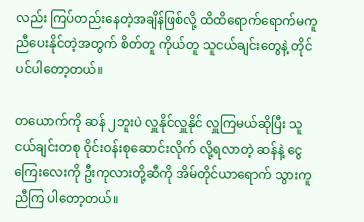လည်း ကြပ်တည်းနေတဲ့အချိန်ဖြစ်လို့ ထိထိရောက်ရောက်မကူညီပေးနိုင်တဲ့အတွက် စိတ်တူ ကိုယ်တူ သူငယ်ချင်းတွေနဲ့ တိုင်ပင်ပါတော့တယ်။

တယောက်ကို ဆန် ၂ဘူးပဲ လှူနိုင်လှူနိုင် လှူကြမယ်ဆိုပြီး သူငယ်ချင်းတစု ဝိုင်းဝန်းစုဆောင်းလိုက် လို့ရလာတဲ့ ဆန်နဲ့ ငွေကြေးလေးကို ဦးကုလားတို့ဆီကို အိမ်တိုင်ယာရောက် သွားကူညီကြ ပါတော့တယ်။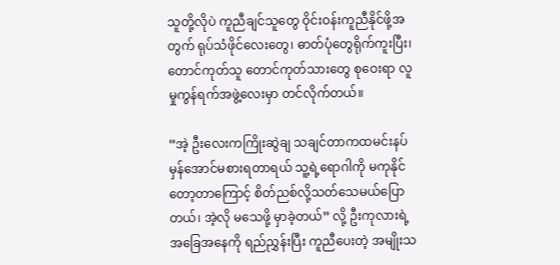သူတို့လိုပဲ ကူညီချင်သူတွေ ဝိုင်းဝန်းကူညီနိုင်ဖို့အတွက် ရုပ်သံဖိုင်လေးတွေ၊ ဓာတ်ပုံတွေရိုက်ကူးပြီး၊ တောင်ကုတ်သူ တောင်ကုတ်သားတွေ စုဝေးရာ လူမှုကွန်ရက်အဖွဲ့လေးမှာ တင်လိုက်တယ်။

“အဲ့ ဦးလေးကကြိုးဆွဲချ သချင်တာကထမင်းနပ်မှန်အောင်မစားရတာရယ် သူ့ရဲ့ရောဂါကို မကုနိုင်တော့တာကြောင့် စိတ်ညစ်လို့သတ်သေမယ်ပြောတယ်၊ အဲ့လို မသေဖို့ မှာခဲ့တယ်” လို့ ဦးကုလားရဲ့ အခြေအနေကို ရည်ညွှန်းပြီး ကူညီပေးတဲ့ အမျိုးသ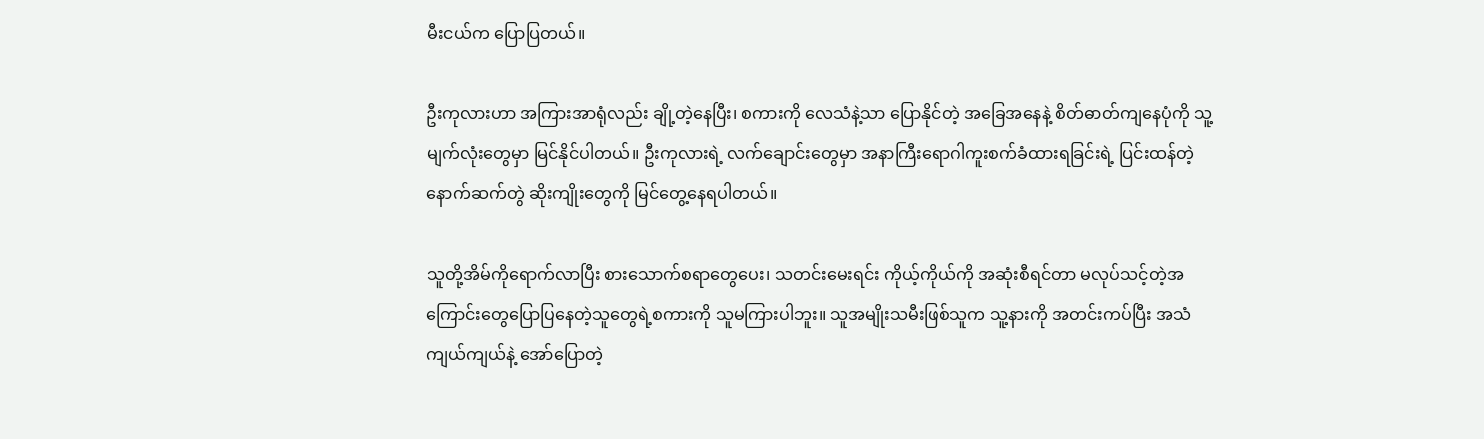မီးငယ်က ပြောပြတယ်။

ဦးကုလားဟာ အကြားအာရုံလည်း ချို့တဲ့နေပြီး၊ စကားကို လေသံနဲ့သာ ပြောနိုင်တဲ့ အခြေအနေနဲ့ စိတ်ဓာတ်ကျနေပုံကို သူ့မျက်လုံးတွေမှာ မြင်နိုင်ပါတယ်။ ဦးကုလားရဲ့ လက်ချောင်းတွေမှာ အနာကြီးရောဂါကူးစက်ခံထားရခြင်းရဲ့ ပြင်းထန်တဲ့ နောက်ဆက်တွဲ ဆိုးကျိုးတွေကို မြင်တွေ့နေရပါတယ်။

သူတို့အိမ်ကိုရောက်လာပြီး စားသောက်စရာတွေပေး၊ သတင်းမေးရင်း ကိုယ့်ကိုယ်ကို အဆုံးစီရင်တာ မလုပ်သင့်တဲ့အကြောင်းတွေပြောပြနေတဲ့သူတွေရဲ့စကားကို သူမကြားပါဘူး။ သူအမျိုးသမီးဖြစ်သူက သူ့နားကို အတင်းကပ်ပြီး အသံကျယ်ကျယ်နဲ့ အော်ပြောတဲ့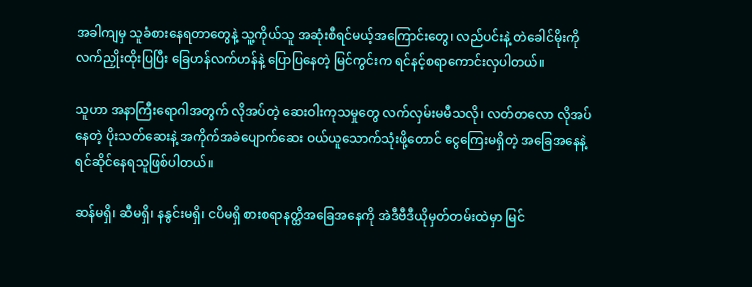အခါကျမှ သူခံစားနေရတာတွေနဲ့ သူ့ကိုယ်သူ အဆုံးစီရင်မယ့်အကြောင်းတွေ၊ လည်ပင်းနဲ့ တဲခေါင်မိုးကို လက်ညှိုးထိုးပြပြီး ခြေဟန်လက်ဟန်နဲ့ ပြောပြနေတဲ့ မြင်ကွင်းက ရင်နင့်စရာကောင်းလှပါတယ်။

သူဟာ အနာကြီးရောဂါအတွက် လိုအပ်တဲ့ ဆေးဝါးကုသမှုတွေ လက်လှမ်းမမီသလို၊ လတ်တလော လိုအပ်နေတဲ့ ပိုးသတ်ဆေးနဲ့ အကိုက်အခဲပျောက်ဆေး ဝယ်ယူသောက်သုံးဖို့တောင် ငွေကြေးမရှိတဲ့ အခြေအနေနဲ့ ရင်ဆိုင်နေရသူဖြစ်ပါတယ်။

ဆန်မရှိ၊ ဆီမရှိ၊ နနွင်းမရှိ၊ ငပိမရှိ စားစရာနတ္ထိအခြေအနေကို အဲဒီဗီဒီယိုမှတ်တမ်းထဲမှာ မြင်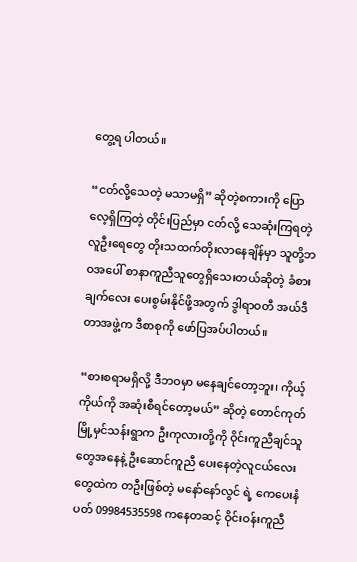တွေ့ရ ပါတယ်။

“ငတ်လို့သေတဲ့ မသာမရှိ” ဆိုတဲ့စကားကို ပြောလေ့ရှိကြတဲ့ တိုင်းပြည်မှာ ငတ်လို့ သေဆုံးကြရတဲ့ လူဦးရေတွေ တိုးသထက်တိုးလာနေချိန်မှာ သူတို့ဘဝအပေါ် စာနာကူညီသူတွေရှိသေးတယ်ဆိုတဲ့ ခံစားချက်လေး ပေးစွမ်းနိုင်ဖို့အတွက် ဒွါရာဝတီ အယ်ဒီတာအဖွဲ့က ဒီစာစုကို ဖော်ပြအပ်ပါတယ်။

“စားစရာမရှိလို့ ဒီဘဝမှာ မနေချင်တော့ဘူး၊ ကိုယ့်ကိုယ်ကို အဆုံးစီရင်တော့မယ်” ဆိုတဲ့ တောင်ကုတ်မြို့မှင်သန်းရွာက ဦးကုလားတို့ကို ဝိုင်းကူညီချင်သူတွေအနေနဲ့ ဦးဆောင်ကူညီ ပေးနေတဲ့လူငယ်လေးတွေထဲက တဦးဖြစ်တဲ့ မနော်နော်လွင် ရဲ့ ကေပေးနံပတ် 09984535598 ကနေတဆင့် ဝိုင်းဝန်းကူညီ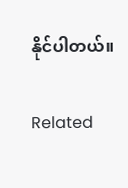နိုင်ပါတယ်။

Related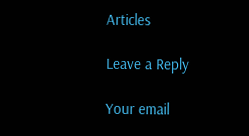Articles

Leave a Reply

Your email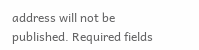address will not be published. Required fields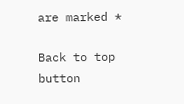are marked *

Back to top button